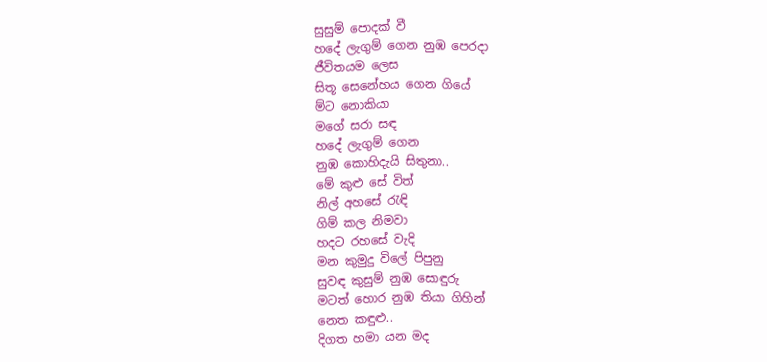සුසුම් පොදක් වී
හදේ ලැගුම් ගෙන නුඹ පෙරදා
ජීවිතයම ලෙස
සිතූ සෙනේහය ගෙන ගියේ
ම්ට නොකියා
මගේ සරා සඳ
හදේ ලැගුම් ගෙන
නුඹ කොහිදැයි සිතුනා..
මේ කුළු සේ විත්
නිල් අහසේ රැඳි
ගිම් කල නිමවා
හදට රහසේ වැදි
මන කුමුදු විලේ පිපුනු
සුවඳ කුසුම් නුඹ සොඳුරු
මටත් හොර නුඹ තියා ගිහින්
නෙත කඳුළු..
දිගත හමා යන මද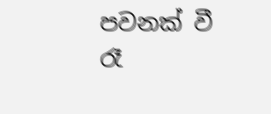පවනක් වී
රෑ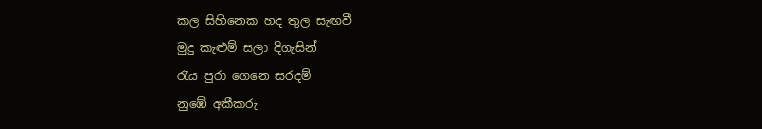කල සිහිනෙක හද තුල සැඟවී
මුදු කැළුම් සලා දිගැසින්
රැය පුරා ගෙනෙ සරදම්
නුඹේ අකීකරු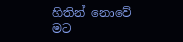හිතින් නොවේ
මට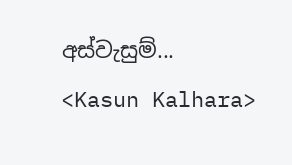අස්වැසුම්...
<Kasun Kalhara>